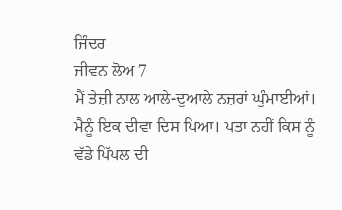ਜਿੰਦਰ
ਜੀਵਨ ਲੋਅ 7
ਮੈਂ ਤੇਜ਼ੀ ਨਾਲ ਆਲੇ-ਦੁਆਲੇ ਨਜ਼ਰਾਂ ਘੁੰਮਾਈਆਂ। ਮੈਨੂੰ ਇਕ ਦੀਵਾ ਦਿਸ ਪਿਆ। ਪਤਾ ਨਹੀਂ ਕਿਸ ਨੂੰ ਵੱਡੇ ਪਿੱਪਲ ਦੀ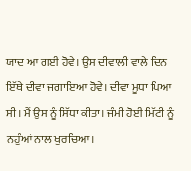ਯਾਦ ਆ ਗਈ ਹੋਵੇ। ਉਸ ਦੀਵਾਲੀ ਵਾਲੇ ਦਿਨ ਇੱਥੇ ਦੀਵਾ ਜਗਾਇਆ ਹੋਵੇ। ਦੀਵਾ ਮੂਧਾ ਪਿਆ ਸੀ। ਮੈਂ ਉਸ ਨੂੰ ਸਿੱਧਾ ਕੀਤਾ। ਜੰਮੀ ਹੋਈ ਮਿੱਟੀ ਨੂੰ ਨਹੁੰਆਂ ਨਾਲ ਖੁਰਚਿਆ।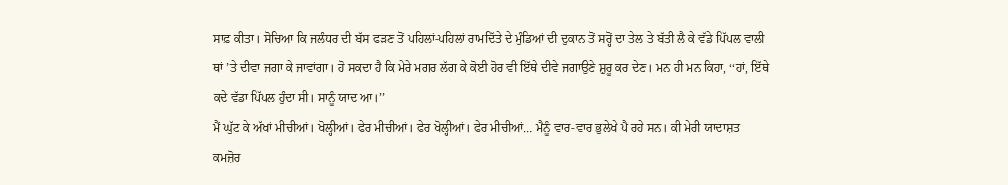ਸਾਫ਼ ਕੀਤਾ। ਸੋਚਿਆ ਕਿ ਜਲੰਧਰ ਦੀ ਬੱਸ ਫੜਣ ਤੋਂ ਪਹਿਲਾਂ-ਪਹਿਲਾਂ ਰਾਮਦਿੱਤੇ ਦੇ ਮੁੰਡਿਆਂ ਦੀ ਦੁਕਾਨ ਤੋਂ ਸਰ੍ਹੋਂ ਦਾ ਤੇਲ ਤੇ ਬੱਤੀ ਲੈ ਕੇ ਵੱਡੇ ਪਿੱਪਲ ਵਾਲੀ ਥਾਂ ’ਤੇ ਦੀਵਾ ਜਗਾ ਕੇ ਜਾਵਾਂਗਾ। ਹੋ ਸਕਦਾ ਹੈ ਕਿ ਮੇਰੇ ਮਗਰ ਲੱਗ ਕੇ ਕੋਈ ਹੋਰ ਵੀ ਇੱਥੇ ਦੀਵੇ ਜਗਾਉਣੇ ਸ਼ੁਰੂ ਕਰ ਦੇਣ। ਮਨ ਹੀ ਮਨ ਕਿਹਾ, ‘‘ਹਾਂ, ਇੱਥੇ ਕਦੇ ਵੱਡਾ ਪਿੱਪਲ ਹੁੰਦਾ ਸੀ। ਸਾਨੂੰ ਯਾਦ ਆ।’’
ਮੈਂ ਘੁੱਟ ਕੇ ਅੱਖਾਂ ਮੀਚੀਆਂ। ਖੋਲ੍ਹੀਆਂ। ਫੇਰ ਮੀਚੀਆਂ। ਫੇਰ ਖੋਲ੍ਹੀਆਂ। ਫੇਰ ਮੀਚੀਆਂ… ਮੈਨੂੰ ਵਾਰ-ਵਾਰ ਭੁਲੇਖੇ ਪੈ ਰਹੇ ਸਨ। ਕੀ ਮੇਰੀ ਯਾਦਾਸ਼ਤ ਕਮਜ਼ੋਰ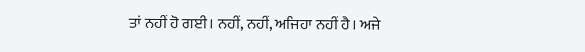ਤਾਂ ਨਹੀਂ ਹੋ ਗਈ। ਨਹੀਂ, ਨਹੀਂ, ਅਜਿਹਾ ਨਹੀਂ ਹੈ। ਅਜੇ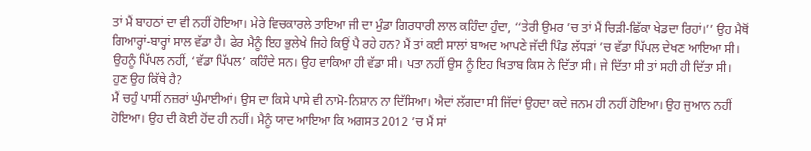ਤਾਂ ਮੈਂ ਬਾਹਠਾਂ ਦਾ ਵੀ ਨਹੀਂ ਹੋਇਆ। ਮੇਰੇ ਵਿਚਕਾਰਲੇ ਤਾਇਆ ਜੀ ਦਾ ਮੁੰਡਾ ਗਿਰਧਾਰੀ ਲਾਲ ਕਹਿੰਦਾ ਹੁੰਦਾ, ‘‘ਤੇਰੀ ਉਮਰ ’ਚ ਤਾਂ ਮੈਂ ਚਿੜੀ-ਛਿੱਕਾ ਖੇਡਦਾ ਰਿਹਾਂ।’’ ਉਹ ਮੈਥੋਂ ਗਿਆਰ੍ਹਾਂ-ਬਾਰ੍ਹਾਂ ਸਾਲ ਵੱਡਾ ਹੈ। ਫੇਰ ਮੈਨੂੰ ਇਹ ਭੁਲੇਖੇ ਜਿਹੇ ਕਿਉਂ ਪੈ ਰਹੇ ਹਨ? ਮੈਂ ਤਾਂ ਕਈ ਸਾਲਾਂ ਬਾਅਦ ਆਪਣੇ ਜੱਦੀ ਪਿੰਡ ਲੱਧੜਾਂ ’ਚ ਵੱਡਾ ਪਿੱਪਲ ਦੇਖਣ ਆਇਆ ਸੀ। ਉਹਨੂੰ ਪਿੱਪਲ ਨਹੀਂ, ‘ਵੱਡਾ ਪਿੱਪਲ’ ਕਹਿੰਦੇ ਸਨ। ਉਹ ਵਾਕਿਆ ਹੀ ਵੱਡਾ ਸੀ। ਪਤਾ ਨਹੀਂ ਉਸ ਨੂੰ ਇਹ ਖਿਤਾਬ ਕਿਸ ਨੇ ਦਿੱਤਾ ਸੀ। ਜੇ ਦਿੱਤਾ ਸੀ ਤਾਂ ਸਹੀ ਹੀ ਦਿੱਤਾ ਸੀ।
ਹੁਣ ਉਹ ਕਿੱਥੇ ਹੈ?
ਮੈਂ ਚਹੁੰ ਪਾਸੀਂ ਨਜ਼ਰਾਂ ਘੁੰਮਾਈਆਂ। ਉਸ ਦਾ ਕਿਸੇ ਪਾਸੇ ਵੀ ਨਾਮੋ-ਨਿਸ਼ਾਨ ਨਾ ਦਿੱਸਿਆ। ਐਦਾਂ ਲੱਗਦਾ ਸੀ ਜਿੱਦਾਂ ਉਹਦਾ ਕਦੇ ਜਨਮ ਹੀ ਨਹੀਂ ਹੋਇਆ। ਉਹ ਜੁਆਨ ਨਹੀਂ ਹੋਇਆ। ਉਹ ਦੀ ਕੋਈ ਹੋਂਦ ਹੀ ਨਹੀਂ। ਮੈਨੂੰ ਯਾਦ ਆਇਆ ਕਿ ਅਗਸਤ 2012 ’ਚ ਮੈਂ ਸਾਂ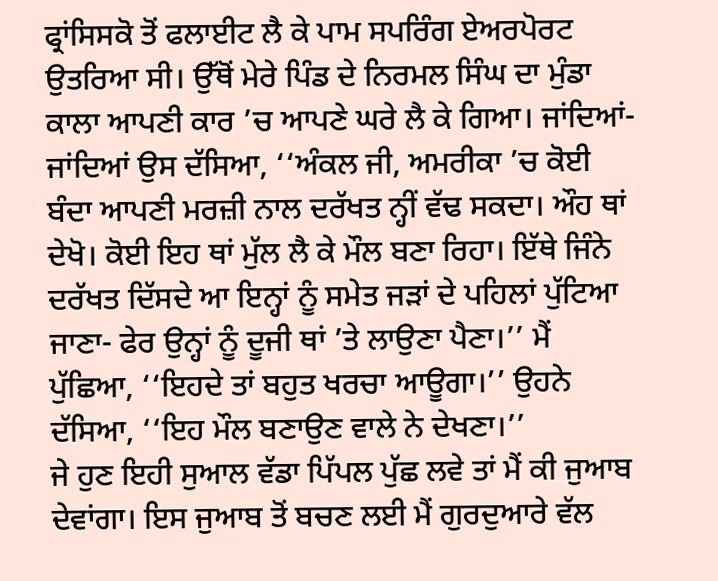ਫ੍ਰਾਂਸਿਸਕੋ ਤੋਂ ਫਲਾਈਟ ਲੈ ਕੇ ਪਾਮ ਸਪਰਿੰਗ ਏਅਰਪੋਰਟ ਉਤਰਿਆ ਸੀ। ਉੱਥੋਂ ਮੇਰੇ ਪਿੰਡ ਦੇ ਨਿਰਮਲ ਸਿੰਘ ਦਾ ਮੁੰਡਾ ਕਾਲਾ ਆਪਣੀ ਕਾਰ ’ਚ ਆਪਣੇ ਘਰੇ ਲੈ ਕੇ ਗਿਆ। ਜਾਂਦਿਆਂ-ਜਾਂਦਿਆਂ ਉਸ ਦੱਸਿਆ, ‘‘ਅੰਕਲ ਜੀ, ਅਮਰੀਕਾ ’ਚ ਕੋਈ ਬੰਦਾ ਆਪਣੀ ਮਰਜ਼ੀ ਨਾਲ ਦਰੱਖਤ ਨ੍ਹੀਂ ਵੱਢ ਸਕਦਾ। ਔਹ ਥਾਂ ਦੇਖੋ। ਕੋਈ ਇਹ ਥਾਂ ਮੁੱਲ ਲੈ ਕੇ ਮੌਲ ਬਣਾ ਰਿਹਾ। ਇੱਥੇ ਜਿੰਨੇ ਦਰੱਖਤ ਦਿੱਸਦੇ ਆ ਇਨ੍ਹਾਂ ਨੂੰ ਸਮੇਤ ਜੜਾਂ ਦੇ ਪਹਿਲਾਂ ਪੁੱਟਿਆ ਜਾਣਾ- ਫੇਰ ਉਨ੍ਹਾਂ ਨੂੰ ਦੂਜੀ ਥਾਂ ’ਤੇ ਲਾਉਣਾ ਪੈਣਾ।’’ ਮੈਂ ਪੁੱਛਿਆ, ‘‘ਇਹਦੇ ਤਾਂ ਬਹੁਤ ਖਰਚਾ ਆਊਗਾ।’’ ਉਹਨੇ ਦੱਸਿਆ, ‘‘ਇਹ ਮੌਲ ਬਣਾਉਣ ਵਾਲੇ ਨੇ ਦੇਖਣਾ।’’
ਜੇ ਹੁਣ ਇਹੀ ਸੁਆਲ ਵੱਡਾ ਪਿੱਪਲ ਪੁੱਛ ਲਵੇ ਤਾਂ ਮੈਂ ਕੀ ਜੁਆਬ ਦੇਵਾਂਗਾ। ਇਸ ਜੁਆਬ ਤੋਂ ਬਚਣ ਲਈ ਮੈਂ ਗੁਰਦੁਆਰੇ ਵੱਲ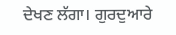ਦੇਖਣ ਲੱਗਾ। ਗੁਰਦੁਆਰੇ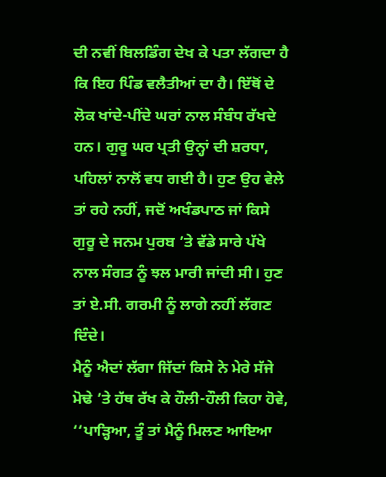ਦੀ ਨਵੀਂ ਬਿਲਡਿੰਗ ਦੇਖ ਕੇ ਪਤਾ ਲੱਗਦਾ ਹੈ ਕਿ ਇਹ ਪਿੰਡ ਵਲੈਤੀਆਂ ਦਾ ਹੈ। ਇੱਥੋਂ ਦੇ ਲੋਕ ਖਾਂਦੇ-ਪੀਂਦੇ ਘਰਾਂ ਨਾਲ ਸੰਬੰਧ ਰੱਖਦੇ ਹਨ। ਗੁਰੂ ਘਰ ਪ੍ਰਤੀ ਉਨ੍ਹਾਂ ਦੀ ਸ਼ਰਧਾ, ਪਹਿਲਾਂ ਨਾਲੋਂ ਵਧ ਗਈ ਹੈ। ਹੁਣ ਉਹ ਵੇਲੇ ਤਾਂ ਰਹੇ ਨਹੀਂ, ਜਦੋਂ ਅਖੰਡਪਾਠ ਜਾਂ ਕਿਸੇ ਗੁਰੂ ਦੇ ਜਨਮ ਪੁਰਬ ’ਤੇ ਵੱਡੇ ਸਾਰੇ ਪੱਖੇ ਨਾਲ ਸੰਗਤ ਨੂੰ ਝਲ ਮਾਰੀ ਜਾਂਦੀ ਸੀ। ਹੁਣ ਤਾਂ ਏ.ਸੀ. ਗਰਮੀ ਨੂੰ ਲਾਗੇ ਨਹੀਂ ਲੱਗਣ ਦਿੰਦੇ।
ਮੈਨੂੰ ਐਦਾਂ ਲੱਗਾ ਜਿੱਦਾਂ ਕਿਸੇ ਨੇ ਮੇਰੇ ਸੱਜੇ ਮੋਢੇ ’ਤੇ ਹੱਥ ਰੱਖ ਕੇ ਹੌਲੀ-ਹੌਲੀ ਕਿਹਾ ਹੋਵੇ, ‘‘ਪਾੜ੍ਹਿਆ, ਤੂੰ ਤਾਂ ਮੈਨੂੰ ਮਿਲਣ ਆਇਆ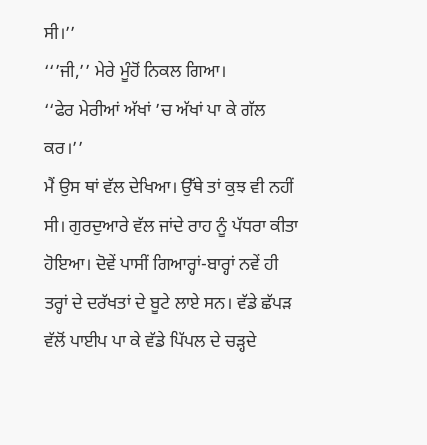ਸੀ।’’
‘‘’ਜੀ,’’ ਮੇਰੇ ਮੂੰਹੋਂ ਨਿਕਲ ਗਿਆ।
‘‘ਫੇਰ ਮੇਰੀਆਂ ਅੱਖਾਂ ’ਚ ਅੱਖਾਂ ਪਾ ਕੇ ਗੱਲ ਕਰ।’’
ਮੈਂ ਉਸ ਥਾਂ ਵੱਲ ਦੇਖਿਆ। ਉੱਥੇ ਤਾਂ ਕੁਝ ਵੀ ਨਹੀਂ ਸੀ। ਗੁਰਦੁਆਰੇ ਵੱਲ ਜਾਂਦੇ ਰਾਹ ਨੂੰ ਪੱਧਰਾ ਕੀਤਾ ਹੋਇਆ। ਦੋਵੇਂ ਪਾਸੀਂ ਗਿਆਰ੍ਹਾਂ-ਬਾਰ੍ਹਾਂ ਨਵੇਂ ਹੀ ਤਰ੍ਹਾਂ ਦੇ ਦਰੱਖਤਾਂ ਦੇ ਬੂਟੇ ਲਾਏ ਸਨ। ਵੱਡੇ ਛੱਪੜ ਵੱਲੋਂ ਪਾਈਪ ਪਾ ਕੇ ਵੱਡੇ ਪਿੱਪਲ ਦੇ ਚੜ੍ਹਦੇ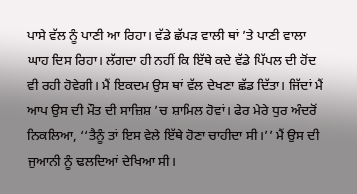ਪਾਸੇ ਵੱਲ ਨੂੰ ਪਾਣੀ ਆ ਰਿਹਾ। ਵੱਡੇ ਛੱਪੜ ਵਾਲੀ ਥਾਂ ’ਤੇ ਪਾਣੀ ਵਾਲਾ ਘਾਹ ਦਿਸ ਰਿਹਾ। ਲੱਗਦਾ ਹੀ ਨਹੀਂ ਕਿ ਇੱਥੇ ਕਦੇ ਵੱਡੇ ਪਿੱਪਲ ਦੀ ਹੋਂਦ ਵੀ ਰਹੀ ਹੋਵੇਗੀ। ਮੈਂ ਇਕਦਮ ਉਸ ਥਾਂ ਵੱਲ ਦੇਖਣਾ ਛੱਡ ਦਿੱਤਾ। ਜਿੱਦਾਂ ਮੈਂ ਆਪ ਉਸ ਦੀ ਮੌਤ ਦੀ ਸਾਜ਼ਿਸ਼ ’ਚ ਸ਼ਾਮਿਲ ਹੋਵਾਂ। ਫੇਰ ਮੇਰੇ ਧੁਰ ਅੰਦਰੋਂ ਨਿਕਲਿਆ, ‘‘ਤੈਨੂੰ ਤਾਂ ਇਸ ਵੇਲੇ ਇੱਥੇ ਹੋਣਾ ਚਾਹੀਦਾ ਸੀ।’’ ਮੈਂ ਉਸ ਦੀ ਜੁਆਨੀ ਨੂੰ ਢਲਦਿਆਂ ਦੇਖਿਆ ਸੀ।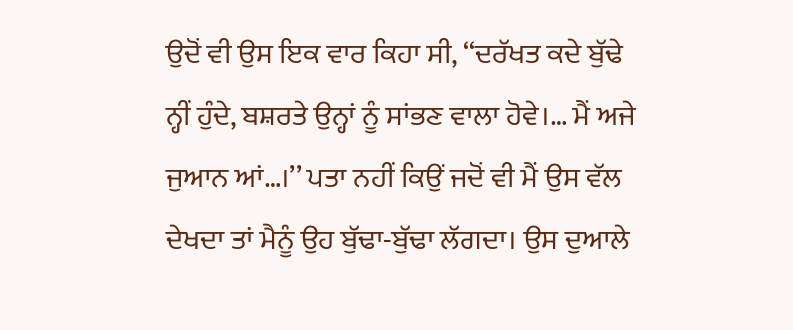ਉਦੋਂ ਵੀ ਉਸ ਇਕ ਵਾਰ ਕਿਹਾ ਸੀ, ‘‘ਦਰੱਖਤ ਕਦੇ ਬੁੱਢੇ ਨ੍ਹੀਂ ਹੁੰਦੇ, ਬਸ਼ਰਤੇ ਉਨ੍ਹਾਂ ਨੂੰ ਸਾਂਭਣ ਵਾਲਾ ਹੋਵੇ।… ਮੈਂ ਅਜੇ ਜੁਆਨ ਆਂ…।’’ ਪਤਾ ਨਹੀਂ ਕਿਉਂ ਜਦੋਂ ਵੀ ਮੈਂ ਉਸ ਵੱਲ ਦੇਖਦਾ ਤਾਂ ਮੈਨੂੰ ਉਹ ਬੁੱਢਾ-ਬੁੱਢਾ ਲੱਗਦਾ। ਉਸ ਦੁਆਲੇ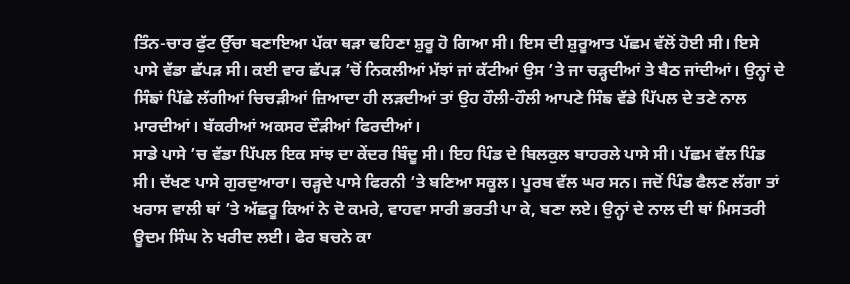ਤਿੰਨ-ਚਾਰ ਫੁੱਟ ਉੱਚਾ ਬਣਾਇਆ ਪੱਕਾ ਥੜਾ ਢਹਿਣਾ ਸ਼ੁਰੂ ਹੋ ਗਿਆ ਸੀ। ਇਸ ਦੀ ਸ਼ੁਰੂਆਤ ਪੱਛਮ ਵੱਲੋਂ ਹੋਈ ਸੀ। ਇਸੇ ਪਾਸੇ ਵੱਡਾ ਛੱਪੜ ਸੀ। ਕਈ ਵਾਰ ਛੱਪੜ ’ਚੋਂ ਨਿਕਲੀਆਂ ਮੱਝਾਂ ਜਾਂ ਕੱਟੀਆਂ ਉਸ ’ਤੇ ਜਾ ਚੜ੍ਹਦੀਆਂ ਤੇ ਬੈਠ ਜਾਂਦੀਆਂ। ਉਨ੍ਹਾਂ ਦੇ ਸਿੰਙਾਂ ਪਿੱਛੇ ਲੱਗੀਆਂ ਚਿਚੜੀਆਂ ਜ਼ਿਆਦਾ ਹੀ ਲੜਦੀਆਂ ਤਾਂ ਉਹ ਹੌਲੀ-ਹੌਲੀ ਆਪਣੇ ਸਿੰਙ ਵੱਡੇ ਪਿੱਪਲ ਦੇ ਤਣੇ ਨਾਲ ਮਾਰਦੀਆਂ। ਬੱਕਰੀਆਂ ਅਕਸਰ ਦੌੜੀਆਂ ਫਿਰਦੀਆਂ।
ਸਾਡੇ ਪਾਸੇ ’ਚ ਵੱਡਾ ਪਿੱਪਲ ਇਕ ਸਾਂਝ ਦਾ ਕੇਂਦਰ ਬਿੰਦੂ ਸੀ। ਇਹ ਪਿੰਡ ਦੇ ਬਿਲਕੁਲ ਬਾਹਰਲੇ ਪਾਸੇ ਸੀ। ਪੱਛਮ ਵੱਲ ਪਿੰਡ ਸੀ। ਦੱਖਣ ਪਾਸੇ ਗੁਰਦੁਆਰਾ। ਚੜ੍ਹਦੇ ਪਾਸੇ ਫਿਰਨੀ ‘ਤੇ ਬਣਿਆ ਸਕੂਲ। ਪੂਰਬ ਵੱਲ ਘਰ ਸਨ। ਜਦੋਂ ਪਿੰਡ ਫੈਲਣ ਲੱਗਾ ਤਾਂ ਖਰਾਸ ਵਾਲੀ ਥਾਂ ’ਤੇ ਅੱਛਰੂ ਕਿਆਂ ਨੇ ਦੋ ਕਮਰੇ, ਵਾਹਵਾ ਸਾਰੀ ਭਰਤੀ ਪਾ ਕੇ, ਬਣਾ ਲਏ। ਉਨ੍ਹਾਂ ਦੇ ਨਾਲ ਦੀ ਥਾਂ ਮਿਸਤਰੀ ਊਦਮ ਸਿੰਘ ਨੇ ਖਰੀਦ ਲਈ। ਫੇਰ ਬਚਨੇ ਕਾ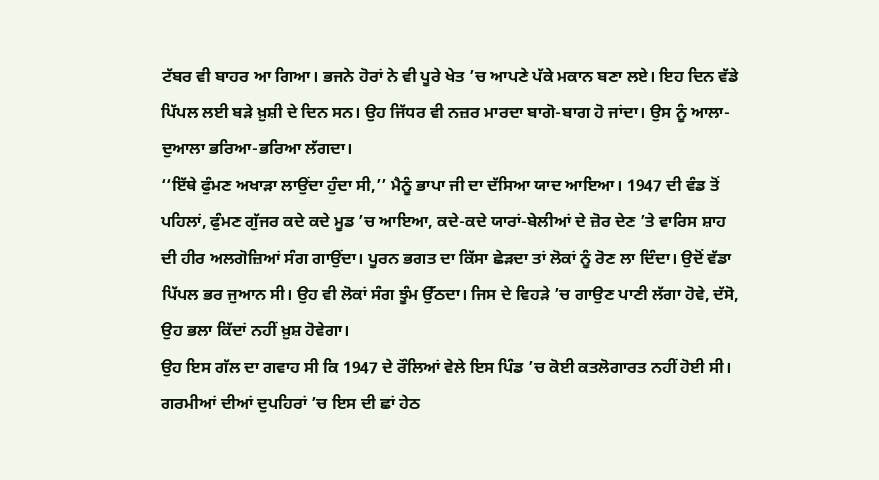ਟੱਬਰ ਵੀ ਬਾਹਰ ਆ ਗਿਆ। ਭਜਨੇ ਹੋਰਾਂ ਨੇ ਵੀ ਪੂਰੇ ਖੇਤ ’ਚ ਆਪਣੇ ਪੱਕੇ ਮਕਾਨ ਬਣਾ ਲਏ। ਇਹ ਦਿਨ ਵੱਡੇ ਪਿੱਪਲ ਲਈ ਬੜੇ ਖ਼ੁਸ਼ੀ ਦੇ ਦਿਨ ਸਨ। ਉਹ ਜਿੱਧਰ ਵੀ ਨਜ਼ਰ ਮਾਰਦਾ ਬਾਗੋ-ਬਾਗ ਹੋ ਜਾਂਦਾ। ਉਸ ਨੂੰ ਆਲਾ-ਦੁਆਲਾ ਭਰਿਆ-ਭਰਿਆ ਲੱਗਦਾ।
‘‘ਇੱਥੇ ਫੁੰਮਣ ਅਖਾੜਾ ਲਾਉਂਦਾ ਹੁੰਦਾ ਸੀ,’’ ਮੈਨੂੰ ਭਾਪਾ ਜੀ ਦਾ ਦੱਸਿਆ ਯਾਦ ਆਇਆ। 1947 ਦੀ ਵੰਡ ਤੋਂ ਪਹਿਲਾਂ, ਫੁੰਮਣ ਗੁੱਜਰ ਕਦੇ ਕਦੇ ਮੂਡ ’ਚ ਆਇਆ, ਕਦੇ-ਕਦੇ ਯਾਰਾਂ-ਬੇਲੀਆਂ ਦੇ ਜ਼ੋਰ ਦੇਣ ’ਤੇ ਵਾਰਿਸ ਸ਼ਾਹ ਦੀ ਹੀਰ ਅਲਗੋਜ਼ਿਆਂ ਸੰਗ ਗਾਉਂਦਾ। ਪੂਰਨ ਭਗਤ ਦਾ ਕਿੱਸਾ ਛੇੜਦਾ ਤਾਂ ਲੋਕਾਂ ਨੂੰ ਰੋਣ ਲਾ ਦਿੰਦਾ। ਉਦੋਂ ਵੱਡਾ ਪਿੱਪਲ ਭਰ ਜੁਆਨ ਸੀ। ਉਹ ਵੀ ਲੋਕਾਂ ਸੰਗ ਝੂੰਮ ਉੱਠਦਾ। ਜਿਸ ਦੇ ਵਿਹੜੇ ’ਚ ਗਾਉਣ ਪਾਣੀ ਲੱਗਾ ਹੋਵੇ, ਦੱਸੋ, ਉਹ ਭਲਾ ਕਿੱਦਾਂ ਨਹੀਂ ਖ਼ੁਸ਼ ਹੋਵੇਗਾ।
ਉਹ ਇਸ ਗੱਲ ਦਾ ਗਵਾਹ ਸੀ ਕਿ 1947 ਦੇ ਰੌਲਿਆਂ ਵੇਲੇ ਇਸ ਪਿੰਡ ’ਚ ਕੋਈ ਕਤਲੋਗਾਰਤ ਨਹੀਂ ਹੋਈ ਸੀ।
ਗਰਮੀਆਂ ਦੀਆਂ ਦੁਪਹਿਰਾਂ ’ਚ ਇਸ ਦੀ ਛਾਂ ਹੇਠ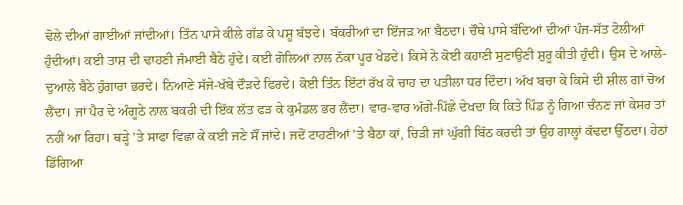ਢੋਲੇ ਦੀਆਂ ਗਾਈਆਂ ਜਾਂਦੀਆਂ। ਤਿੰਨ ਪਾਸੇ ਕੀਲੇ ਗੱਡ ਕੇ ਪਸ਼ੂ ਬੱਝਦੇ। ਬੱਕਰੀਆਂ ਦਾ ਇੱਜੜ ਆ ਬੈਠਦਾ। ਚੌਥੇ ਪਾਸੇ ਬੰਦਿਆਂ ਦੀਆਂ ਪੰਜ-ਸੱਤ ਟੋਲੀਆਂ ਹੁੰਦੀਆਂ। ਕਈ ਤਾਸ਼ ਦੀ ਢਾਹਣੀ ਜੰਮਾਈ ਬੈਠੇ ਹੁੰਦੇ। ਕਈ ਗੋਲਿਆਂ ਨਾਲ ਨੱਕਾ ਪੂਰ ਖੇਡਦੇ। ਕਿਸੇ ਨੇ ਕੋਈ ਕਹਾਣੀ ਸੁਣਾਉਣੀ ਸ਼ੁਰੂ ਕੀਤੀ ਹੁੰਦੀ। ਉਸ ਦੇ ਆਲੇ-ਦੁਆਲੇ ਬੈਠੇ ਹੁੰਗਾਰਾ ਭਰਦੇ। ਨਿਆਣੇ ਸੱਜੇ-ਖੱਬੇ ਦੌੜਦੇ ਫਿਰਦੇ। ਕੋਈ ਤਿੰਨ ਇੱਟਾਂ ਰੱਖ ਕੇ ਚਾਹ ਦਾ ਪਤੀਲਾ ਧਰ ਦਿੰਦਾ। ਅੱਖ ਬਚਾ ਕੇ ਕਿਸੇ ਦੀ ਸ਼ੀਲ ਗਾਂ ਚੋਅ ਲੈਂਦਾ। ਜਾਂ ਪੈਰ ਦੇ ਅੰਗੂਠੇ ਨਾਲ ਬਕਰੀ ਦੀ ਇੱਕ ਲੱਤ ਫੜ ਕੇ ਕੁਮੰਡਲ ਭਰ ਲੈਂਦਾ। ਵਾਰ-ਵਾਰ ਅੱਗੇ-ਪਿੱਛੇ ਦੇਖਦਾ ਕਿ ਕਿਤੇ ਪਿੰਡ ਨੂੰ ਗਿਆ ਚੰਨਣ ਜਾਂ ਕੇਸਰ ਤਾਂ ਨਹੀਂ ਆ ਰਿਹਾ। ਥੜ੍ਹੇ ’ਤੇ ਸਾਫਾ ਵਿਛਾ ਕੇ ਕਈ ਜਣੇ ਸੌਂ ਜਾਂਦੇ। ਜਦੋਂ ਟਾਹਣੀਆਂ ’ਤੇ ਬੈਠਾ ਕਾਂ, ਚਿੜੀ ਜਾਂ ਘੁੱਗੀ ਬਿੱਠ ਕਰਦੀ ਤਾਂ ਉਹ ਗਾਲ੍ਹਾਂ ਕੱਢਦਾ ਉੱਠਦਾ। ਹੇਠਾਂ ਡਿੱਗਿਆ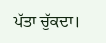ਪੱਤਾ ਚੁੱਕਦਾ।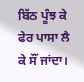ਬਿੱਠ ਪੂੰਝ ਕੇ ਫੇਰ ਪਾਸਾ ਲੈ ਕੇ ਸੌਂ ਜਾਂਦਾ।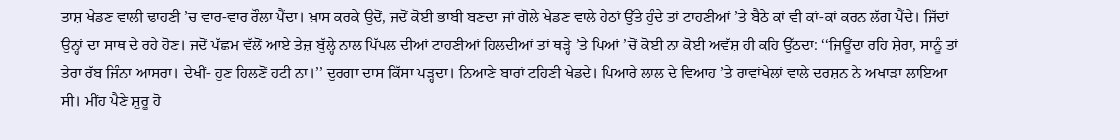ਤਾਸ਼ ਖੇਡਣ ਵਾਲੀ ਢਾਹਣੀ ’ਚ ਵਾਰ-ਵਾਰ ਰੌਲਾ ਪੈਂਦਾ। ਖ਼ਾਸ ਕਰਕੇ ਉਦੋਂ, ਜਦੋਂ ਕੋਈ ਭਾਬੀ ਬਣਦਾ ਜਾਂ ਗੋਲੇ ਖੇਡਣ ਵਾਲੇ ਹੇਠਾਂ ਉੱਤੇ ਹੁੰਦੇ ਤਾਂ ਟਾਹਣੀਆਂ ’ਤੇ ਬੈਠੇ ਕਾਂ ਵੀ ਕਾਂ-ਕਾਂ ਕਰਨ ਲੱਗ ਪੈਂਦੇ। ਜਿੱਦਾਂ ਉਨ੍ਹਾਂ ਦਾ ਸਾਥ ਦੇ ਰਹੇ ਹੋਣ। ਜਦੋਂ ਪੱਛਮ ਵੱਲੋਂ ਆਏ ਤੇਜ਼ ਬੁੱਲ੍ਹੇ ਨਾਲ ਪਿੱਪਲ ਦੀਆਂ ਟਾਹਣੀਆਂ ਹਿਲਦੀਆਂ ਤਾਂ ਥੜ੍ਹੇ ’ਤੇ ਪਿਆਂ ’ਚੋਂ ਕੋਈ ਨਾ ਕੋਈ ਅਵੱਸ਼ ਹੀ ਕਹਿ ਉੱਠਦਾ: ‘‘ਜਿਊਂਦਾ ਰਹਿ ਸ਼ੇਰਾ, ਸਾਨੂੰ ਤਾਂ ਤੇਰਾ ਰੱਬ ਜਿੰਨਾ ਆਸਰਾ। ਦੇਖੀਂ- ਹੁਣ ਹਿਲਣੋਂ ਹਟੀ ਨਾ।’’ ਦੁਰਗਾ ਦਾਸ ਕਿੱਸਾ ਪੜ੍ਹਦਾ। ਨਿਆਣੇ ਬਾਰਾਂ ਟਹਿਣੀ ਖੇਡਦੇ। ਪਿਆਰੇ ਲਾਲ ਦੇ ਵਿਆਹ ’ਤੇ ਰਾਵਾਂਖੇਲਾਂ ਵਾਲੇ ਦਰਸ਼ਨ ਨੇ ਅਖਾੜਾ ਲਾਇਆ ਸੀ। ਮੀਂਹ ਪੈਣੇ ਸ਼ੁਰੂ ਹੋ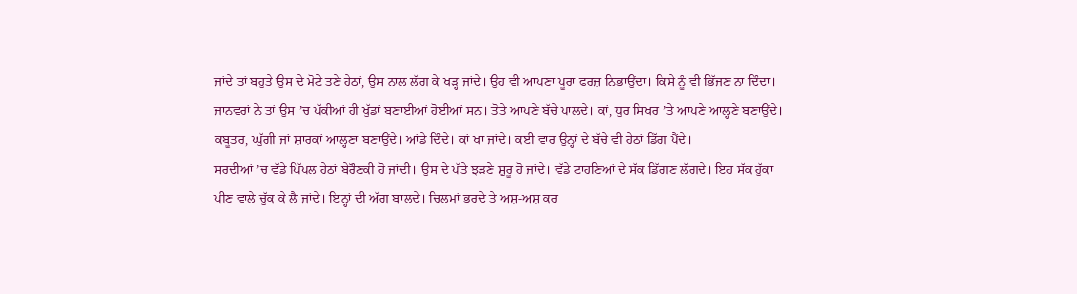ਜਾਂਦੇ ਤਾਂ ਬਹੁਤੇ ਉਸ ਦੇ ਮੋਟੇ ਤਣੇ ਹੇਠਾਂ, ਉਸ ਨਾਲ ਲੱਗ ਕੇ ਖੜ੍ਹ ਜਾਂਦੇ। ਉਹ ਵੀ ਆਪਣਾ ਪੂਰਾ ਫਰਜ਼ ਨਿਭਾਉਂਦਾ। ਕਿਸੇ ਨੂੰ ਵੀ ਭਿੱਜਣ ਨਾ ਦਿੰਦਾ। ਜਾਨਵਰਾਂ ਨੇ ਤਾਂ ਉਸ ’ਚ ਪੱਕੀਆਂ ਹੀ ਖੁੱਡਾਂ ਬਣਾਈਆਂ ਹੋਈਆਂ ਸਨ। ਤੋਤੇ ਆਪਣੇ ਬੱਚੇ ਪਾਲਦੇ। ਕਾਂ, ਧੁਰ ਸਿਖਰ ’ਤੇ ਆਪਣੇ ਆਲ੍ਹਣੇ ਬਣਾਉਂਦੇ। ਕਬੂਤਰ, ਘੁੱਗੀ ਜਾਂ ਸ਼ਾਰਕਾਂ ਆਲ੍ਹਣਾ ਬਣਾਉਂਦੇ। ਆਂਡੇ ਦਿੰਦੇ। ਕਾਂ ਖਾ ਜਾਂਦੇ। ਕਈ ਵਾਰ ਉਨ੍ਹਾਂ ਦੇ ਬੱਚੇ ਵੀ ਹੇਠਾਂ ਡਿੱਗ ਪੈਂਦੇ।
ਸਰਦੀਆਂ ’ਚ ਵੱਡੇ ਪਿੱਪਲ ਹੇਠਾਂ ਬੇਰੌਣਕੀ ਹੋ ਜਾਂਦੀ। ਉਸ ਦੇ ਪੱਤੇ ਝੜਣੇ ਸ਼ੁਰੂ ਹੋ ਜਾਂਦੇ। ਵੱਡੇ ਟਾਹਣਿਆਂ ਦੇ ਸੱਕ ਡਿੱਗਣ ਲੱਗਦੇ। ਇਹ ਸੱਕ ਹੁੱਕਾ ਪੀਣ ਵਾਲੇ ਚੁੱਕ ਕੇ ਲੈ ਜਾਂਦੇ। ਇਨ੍ਹਾਂ ਦੀ ਅੱਗ ਬਾਲਦੇ। ਚਿਲਮਾਂ ਭਰਦੇ ਤੇ ਅਸ਼-ਅਸ਼ ਕਰ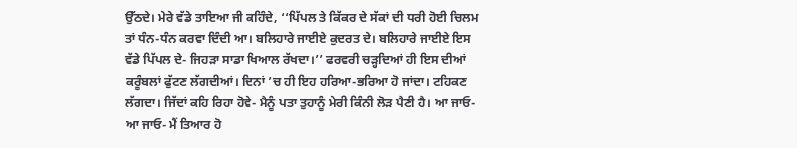ਉੱਠਦੇ। ਮੇਰੇ ਵੱਡੇ ਤਾਇਆ ਜੀ ਕਹਿੰਦੇ, ‘‘ਪਿੱਪਲ ਤੇ ਕਿੱਕਰ ਦੇ ਸੱਕਾਂ ਦੀ ਧਰੀ ਹੋਈ ਚਿਲਮ ਤਾਂ ਧੰਨ-ਧੰਨ ਕਰਵਾ ਦਿੰਦੀ ਆ। ਬਲਿਹਾਰੇ ਜਾਈਏ ਕੁਦਰਤ ਦੇ। ਬਲਿਹਾਰੇ ਜਾਈਏ ਇਸ ਵੱਡੇ ਪਿੱਪਲ ਦੇ- ਜਿਹੜਾ ਸਾਡਾ ਖਿਆਲ ਰੱਖਦਾ।’’ ਫਰਵਰੀ ਚੜ੍ਹਦਿਆਂ ਹੀ ਇਸ ਦੀਆਂ ਕਰੂੰਬਲਾਂ ਫੁੱਟਣ ਲੱਗਦੀਆਂ। ਦਿਨਾਂ ’ਚ ਹੀ ਇਹ ਹਰਿਆ-ਭਰਿਆ ਹੋ ਜਾਂਦਾ। ਟਹਿਕਣ ਲੱਗਦਾ। ਜਿੱਦਾਂ ਕਹਿ ਰਿਹਾ ਹੋਵੇ- ਮੈਨੂੰ ਪਤਾ ਤੁਹਾਨੂੰ ਮੇਰੀ ਕਿੰਨੀ ਲੋੜ ਪੈਣੀ ਹੈ। ਆ ਜਾਓ- ਆ ਜਾਓ- ਮੈਂ ਤਿਆਰ ਹੋ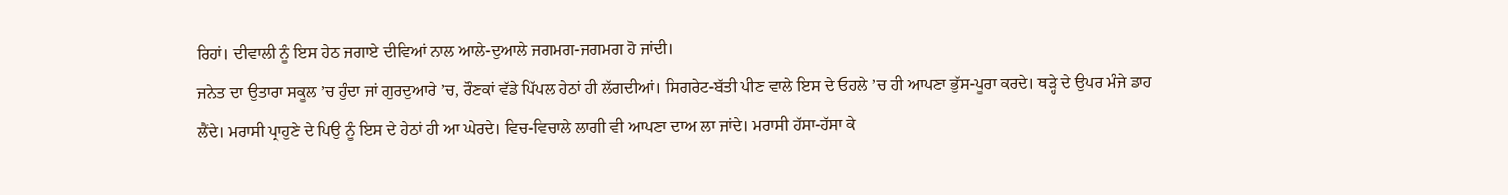ਰਿਹਾਂ। ਦੀਵਾਲੀ ਨੂੰ ਇਸ ਹੇਠ ਜਗਾਏ ਦੀਵਿਆਂ ਨਾਲ ਆਲੇ-ਦੁਆਲੇ ਜਗਮਗ-ਜਗਮਗ ਹੋ ਜਾਂਦੀ।
ਜਨੇਤ ਦਾ ਉਤਾਰਾ ਸਕੂਲ ’ਚ ਹੁੰਦਾ ਜਾਂ ਗੁਰਦੁਆਰੇ ’ਚ, ਰੌਣਕਾਂ ਵੱਡੇ ਪਿੱਪਲ ਹੇਠਾਂ ਹੀ ਲੱਗਦੀਆਂ। ਸਿਗਰੇਟ-ਬੱਤੀ ਪੀਣ ਵਾਲੇ ਇਸ ਦੇ ਓਹਲੇ ’ਚ ਹੀ ਆਪਣਾ ਭੁੱਸ-ਪੂਰਾ ਕਰਦੇ। ਥੜ੍ਹੇ ਦੇ ਉਪਰ ਮੰਜੇ ਡਾਹ ਲੈਂਦੇ। ਮਰਾਸੀ ਪ੍ਰਾਹੁਣੇ ਦੇ ਪਿਉ ਨੂੰ ਇਸ ਦੇ ਹੇਠਾਂ ਹੀ ਆ ਘੇਰਦੇ। ਵਿਚ-ਵਿਚਾਲੇ ਲਾਗੀ ਵੀ ਆਪਣਾ ਦਾਅ ਲਾ ਜਾਂਦੇ। ਮਰਾਸੀ ਹੱਸਾ-ਹੱਸਾ ਕੇ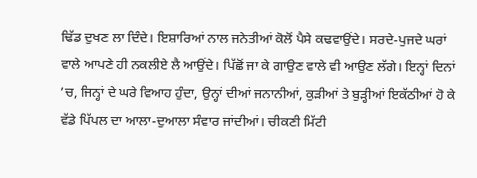ਢਿੱਡ ਦੁਖਣ ਲਾ ਦਿੰਦੇ। ਇਸ਼ਾਰਿਆਂ ਨਾਲ ਜਨੇਤੀਆਂ ਕੋਲੋਂ ਪੈਸੇ ਕਢਵਾਉਂਦੇ। ਸਰਦੇ-ਪੁਜਦੇ ਘਰਾਂ ਵਾਲੇ ਆਪਣੇ ਹੀ ਨਕਲੀਏ ਲੈ ਆਉਂਦੇ। ਪਿੱਛੋਂ ਜਾ ਕੇ ਗਾਉਣ ਵਾਲੇ ਵੀ ਆਉਣ ਲੱਗੇ। ਇਨ੍ਹਾਂ ਦਿਨਾਂ ’ਚ, ਜਿਨ੍ਹਾਂ ਦੇ ਘਰੇ ਵਿਆਹ ਹੁੰਦਾ, ਉਨ੍ਹਾਂ ਦੀਆਂ ਜਨਾਨੀਆਂ, ਕੁੜੀਆਂ ਤੇ ਬੁੜ੍ਹੀਆਂ ਇਕੱਠੀਆਂ ਹੋ ਕੇ ਵੱਡੇ ਪਿੱਪਲ ਦਾ ਆਲਾ-ਦੁਆਲਾ ਸੰਵਾਰ ਜਾਂਦੀਆਂ। ਚੀਕਣੀ ਮਿੱਟੀ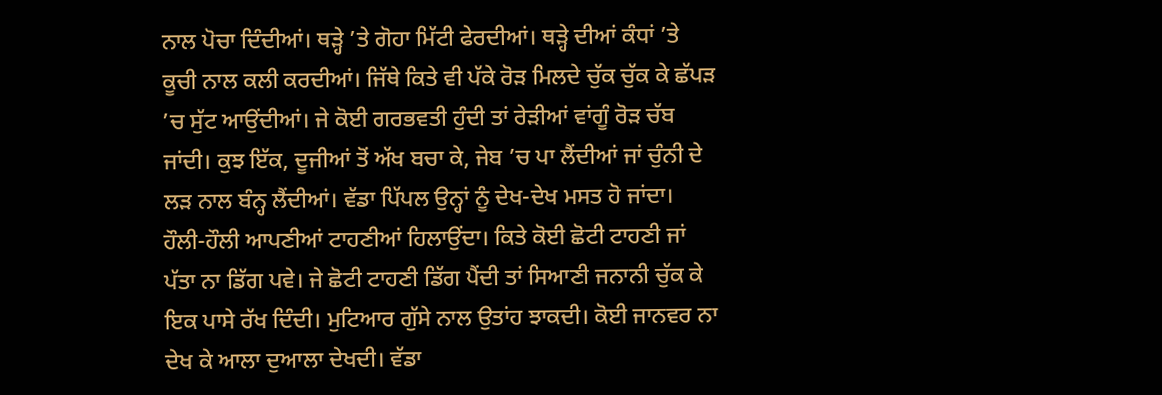ਨਾਲ ਪੋਚਾ ਦਿੰਦੀਆਂ। ਥੜ੍ਹੇ ’ਤੇ ਗੋਹਾ ਮਿੱਟੀ ਫੇਰਦੀਆਂ। ਥੜ੍ਹੇ ਦੀਆਂ ਕੰਧਾਂ ’ਤੇ ਕੂਚੀ ਨਾਲ ਕਲੀ ਕਰਦੀਆਂ। ਜਿੱਥੇ ਕਿਤੇ ਵੀ ਪੱਕੇ ਰੋੜ ਮਿਲਦੇ ਚੁੱਕ ਚੁੱਕ ਕੇ ਛੱਪੜ ’ਚ ਸੁੱਟ ਆਉਂਦੀਆਂ। ਜੇ ਕੋਈ ਗਰਭਵਤੀ ਹੁੰਦੀ ਤਾਂ ਰੇੜੀਆਂ ਵਾਂਗੂੰ ਰੋੜ ਚੱਬ ਜਾਂਦੀ। ਕੁਝ ਇੱਕ, ਦੂਜੀਆਂ ਤੋਂ ਅੱਖ ਬਚਾ ਕੇ, ਜੇਬ ’ਚ ਪਾ ਲੈਂਦੀਆਂ ਜਾਂ ਚੁੰਨੀ ਦੇ ਲੜ ਨਾਲ ਬੰਨ੍ਹ ਲੈਂਦੀਆਂ। ਵੱਡਾ ਪਿੱਪਲ ਉਨ੍ਹਾਂ ਨੂੰ ਦੇਖ-ਦੇਖ ਮਸਤ ਹੋ ਜਾਂਦਾ। ਹੌਲੀ-ਹੌਲੀ ਆਪਣੀਆਂ ਟਾਹਣੀਆਂ ਹਿਲਾਉਂਦਾ। ਕਿਤੇ ਕੋਈ ਛੋਟੀ ਟਾਹਣੀ ਜਾਂ ਪੱਤਾ ਨਾ ਡਿੱਗ ਪਵੇ। ਜੇ ਛੋਟੀ ਟਾਹਣੀ ਡਿੱਗ ਪੈਂਦੀ ਤਾਂ ਸਿਆਣੀ ਜਨਾਨੀ ਚੁੱਕ ਕੇ ਇਕ ਪਾਸੇ ਰੱਖ ਦਿੰਦੀ। ਮੁਟਿਆਰ ਗੁੱਸੇ ਨਾਲ ਉਤਾਂਹ ਝਾਕਦੀ। ਕੋਈ ਜਾਨਵਰ ਨਾ ਦੇਖ ਕੇ ਆਲਾ ਦੁਆਲਾ ਦੇਖਦੀ। ਵੱਡਾ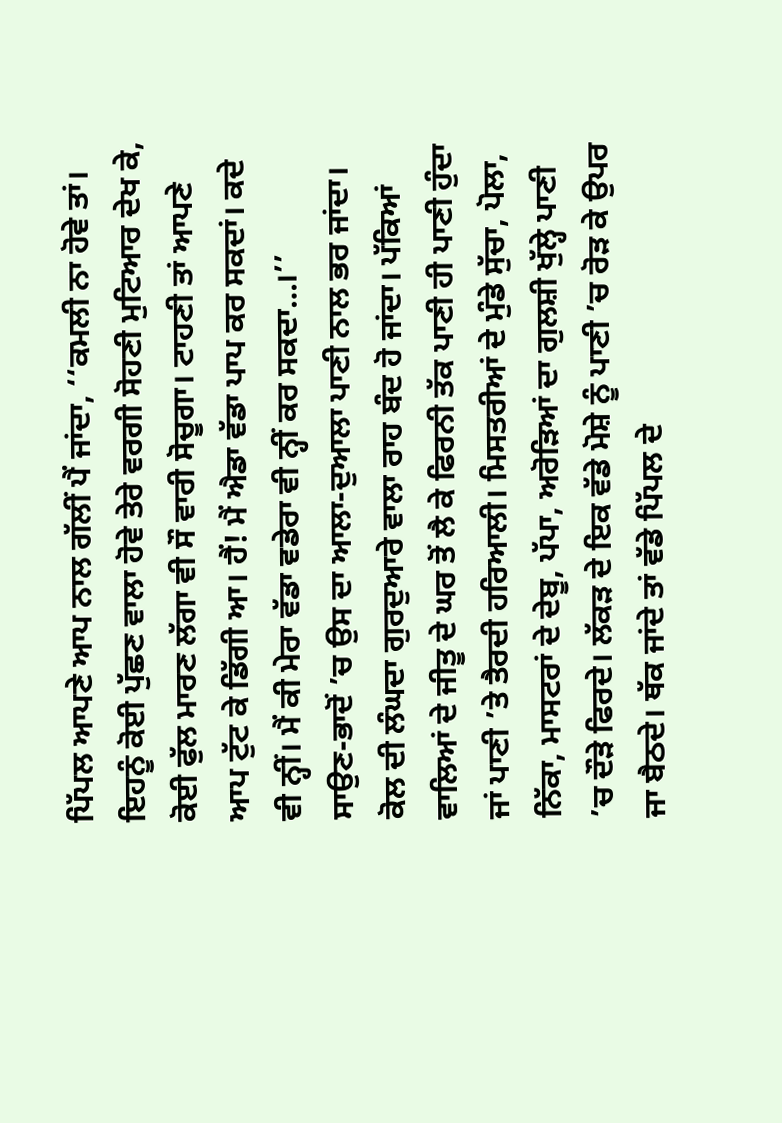ਪਿੱਪਲ ਆਪਣੇ ਆਪ ਨਾਲ ਗੱਲੀਂ ਪੈਂ ਜਾਂਦਾ, ‘‘ਕਮਲੀ ਨਾ ਹੋਵੇ ਤਾਂ। ਇਹਨੂੰ ਕੋਈ ਪੁੱਛਣ ਵਾਲਾ ਹੋਵੇ ਤੇਰੇ ਵਰਗੀ ਸੋਹਣੀ ਮੁਟਿਆਰ ਦੇਖ ਕੇ, ਕੋਈ ਫੁੱਲ ਮਾਰਣ ਲੱਗਾ ਵੀ ਸੌ ਵਾਰੀ ਸੋਚੂਗਾ। ਟਾਹਣੀ ਤਾਂ ਆਪਣੇ ਆਪ ਟੁੱਟ ਕੇ ਡਿੱਗੀ ਆ। ਹੈਂ! ਮੈਂ ਐਡਾ ਵੱਡਾ ਪਾਪ ਕਰ ਸਕਦਾਂ। ਕਦੇ ਵੀ ਨ੍ਹੀਂ। ਮੈਂ ਕੀ ਮੇਰਾ ਵੱਡਾ ਵਡੇਰਾ ਵੀ ਨ੍ਹੀਂ ਕਰ ਸਕਦਾ…।’’
ਸਾਉਣ-ਭਾਦੋਂ ’ਚ ਉਸ ਦਾ ਆਲਾ-ਦੁਆਲਾ ਪਾਣੀ ਨਾਲ ਭਰ ਜਾਂਦਾ। ਕੋਲ ਦੀ ਲੰਘਦਾ ਗੁਰਦੁਆਰੇ ਵਾਲਾ ਰਾਹ ਬੰਦ ਹੋ ਜਾਂਦਾ। ਪੱਕਿਆਂ ਵਾਲਿਆਂ ਦੇ ਜੀਤੂ ਦੇ ਘਰ ਤੋਂ ਲੈ ਕੇ ਫਿਰਨੀ ਤੱਕ ਪਾਣੀ ਹੀ ਪਾਣੀ ਹੁੰਦਾ ਜਾਂ ਪਾਣੀ ’ਤੇ ਤੈਰਦੀ ਹਰਿਆਲੀ। ਮਿਸਤਰੀਆਂ ਦੇ ਮੁੰਡੇ ਸੁੱਚਾ, ਪੋਲਾ, ਨਿੱਕਾ, ਮਾਸਟਰਾਂ ਦੇ ਦੇਬੂ, ਪੱਪਾ, ਅਰੋੜਿਆਂ ਦਾ ਗੁਲਸ਼ੀ ਖੁੱਲ੍ਹੇ ਪਾਣੀ ’ਚ ਦੌੜੇ ਫਿਰਦੇ। ਲੱਕੜ ਦੇ ਇਕ ਵੱਡੇ ਮੋਸ਼ੇ ਨੂੰ ਪਾਣੀ ’ਚ ਰੋੜ ਕੇ ਉਪਰ ਜਾ ਬੈਠਦੇ। ਥੱਕ ਜਾਂਦੇ ਤਾਂ ਵੱਡੇ ਪਿੱਪਲ ਦੇ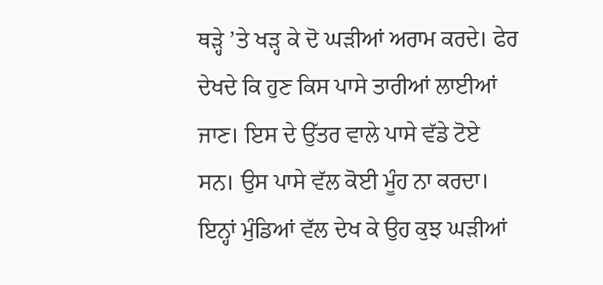ਥੜ੍ਹੇ ’ਤੇ ਖੜ੍ਹ ਕੇ ਦੋ ਘੜੀਆਂ ਅਰਾਮ ਕਰਦੇ। ਫੇਰ ਦੇਖਦੇ ਕਿ ਹੁਣ ਕਿਸ ਪਾਸੇ ਤਾਰੀਆਂ ਲਾਈਆਂ ਜਾਣ। ਇਸ ਦੇ ਉੱਤਰ ਵਾਲੇ ਪਾਸੇ ਵੱਡੇ ਟੋਏ ਸਨ। ਉਸ ਪਾਸੇ ਵੱਲ ਕੋਈ ਮੂੰਹ ਨਾ ਕਰਦਾ। ਇਨ੍ਹਾਂ ਮੁੰਡਿਆਂ ਵੱਲ ਦੇਖ ਕੇ ਉਹ ਕੁਝ ਘੜੀਆਂ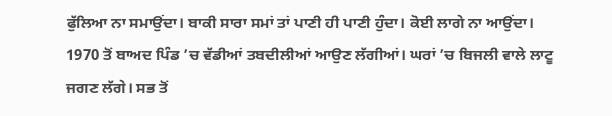ਫੁੱਲਿਆ ਨਾ ਸਮਾਉਂਦਾ। ਬਾਕੀ ਸਾਰਾ ਸਮਾਂ ਤਾਂ ਪਾਣੀ ਹੀ ਪਾਣੀ ਹੁੰਦਾ। ਕੋਈ ਲਾਗੇ ਨਾ ਆਉਂਦਾ।
1970 ਤੋਂ ਬਾਅਦ ਪਿੰਡ ’ਚ ਵੱਡੀਆਂ ਤਬਦੀਲੀਆਂ ਆਉਣ ਲੱਗੀਆਂ। ਘਰਾਂ ’ਚ ਬਿਜਲੀ ਵਾਲੇ ਲਾਟੂ ਜਗਣ ਲੱਗੇ। ਸਭ ਤੋਂ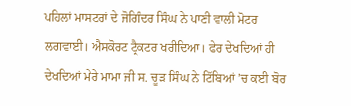ਪਹਿਲਾਂ ਮਾਸਟਰਾਂ ਦੇ ਜੋਗਿੰਦਰ ਸਿੰਘ ਨੇ ਪਾਣੀ ਵਾਲੀ ਮੋਟਰ ਲਗਵਾਈ। ਐਸਕੋਰਟ ਟ੍ਰੈਕਟਰ ਖਰੀਦਿਆ। ਫੇਰ ਦੇਖਦਿਆਂ ਹੀ ਦੇਖਦਿਆਂ ਮੇਰੇ ਮਾਮਾ ਜੀ ਸ. ਚੂੜ ਸਿੰਘ ਨੇ ਟਿੱਬਿਆਂ ’ਚ ਕਈ ਬੋਰ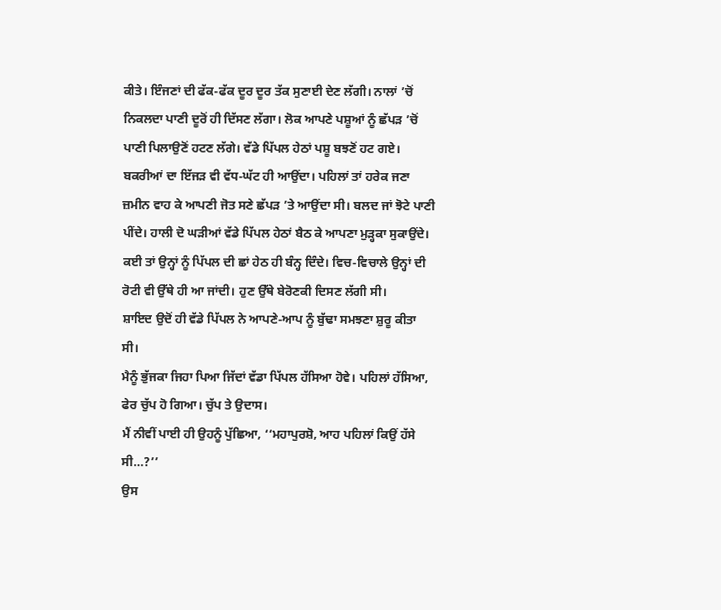ਕੀਤੇ। ਇੰਜਣਾਂ ਦੀ ਫੱਕ-ਫੱਕ ਦੂਰ ਦੂਰ ਤੱਕ ਸੁਣਾਈ ਦੇਣ ਲੱਗੀ। ਨਾਲਾਂ ’ਚੋਂ ਨਿਕਲਦਾ ਪਾਣੀ ਦੂਰੋਂ ਹੀ ਦਿੱਸਣ ਲੱਗਾ। ਲੋਕ ਆਪਣੇ ਪਸ਼ੂਆਂ ਨੂੰ ਛੱਪੜ ’ਚੋਂ ਪਾਣੀ ਪਿਲਾਉਣੋਂ ਹਟਣ ਲੱਗੇ। ਵੱਡੇ ਪਿੱਪਲ ਹੇਠਾਂ ਪਸ਼ੂ ਬਝਣੋਂ ਹਟ ਗਏ। ਬਕਰੀਆਂ ਦਾ ਇੱਜੜ ਵੀ ਵੱਧ-ਘੱਟ ਹੀ ਆਉਂਦਾ। ਪਹਿਲਾਂ ਤਾਂ ਹਰੇਕ ਜਣਾ ਜ਼ਮੀਨ ਵਾਹ ਕੇ ਆਪਣੀ ਜੋਤ ਸਣੇ ਛੱਪੜ ’ਤੇ ਆਉਂਦਾ ਸੀ। ਬਲਦ ਜਾਂ ਝੋਟੇ ਪਾਣੀ ਪੀਂਦੇ। ਹਾਲੀ ਦੋ ਘੜੀਆਂ ਵੱਡੇ ਪਿੱਪਲ ਹੇਠਾਂ ਬੈਠ ਕੇ ਆਪਣਾ ਮੁੜ੍ਹਕਾ ਸੁਕਾਉਂਦੇ। ਕਈ ਤਾਂ ਉਨ੍ਹਾਂ ਨੂੰ ਪਿੱਪਲ ਦੀ ਛਾਂ ਹੇਠ ਹੀ ਬੰਨ੍ਹ ਦਿੰਦੇ। ਵਿਚ-ਵਿਚਾਲੇ ਉਨ੍ਹਾਂ ਦੀ ਰੋਟੀ ਵੀ ਉੱਥੇ ਹੀ ਆ ਜਾਂਦੀ। ਹੁਣ ਉੱਥੇ ਬੇਰੋਣਕੀ ਦਿਸਣ ਲੱਗੀ ਸੀ।
ਸ਼ਾਇਦ ਉਦੋਂ ਹੀ ਵੱਡੇ ਪਿੱਪਲ ਨੇ ਆਪਣੇ-ਆਪ ਨੂੰ ਬੁੱਢਾ ਸਮਝਣਾ ਸ਼ੁਰੂ ਕੀਤਾ ਸੀ।
ਮੈਨੂੰ ਭੁੱਜਕਾ ਜਿਹਾ ਪਿਆ ਜਿੱਦਾਂ ਵੱਡਾ ਪਿੱਪਲ ਹੱਸਿਆ ਹੋਵੇ। ਪਹਿਲਾਂ ਹੱਸਿਆ, ਫੇਰ ਚੁੱਪ ਹੋ ਗਿਆ। ਚੁੱਪ ਤੇ ਉਦਾਸ।
ਮੈਂ ਨੀਵੀਂ ਪਾਈ ਹੀ ਉਹਨੂੰ ਪੁੱਛਿਆ, ‘‘ਮਹਾਪੁਰਸ਼ੋ, ਆਹ ਪਹਿਲਾਂ ਕਿਉਂ ਹੱਸੇ ਸੀ…?’’
ਉਸ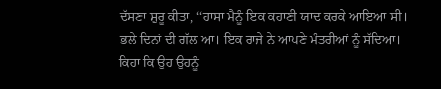ਦੱਸਣਾ ਸ਼ੁਰੂ ਕੀਤਾ, ‘‘ਹਾਸਾ ਮੈਨੂੰ ਇਕ ਕਹਾਣੀ ਯਾਦ ਕਰਕੇ ਆਇਆ ਸੀ। ਭਲੇ ਦਿਨਾਂ ਦੀ ਗੱਲ ਆ। ਇਕ ਰਾਜੇ ਨੇ ਆਪਣੇ ਮੰਤਰੀਆਂ ਨੂੰ ਸੱਦਿਆ। ਕਿਹਾ ਕਿ ਉਹ ਉਹਨੂੰ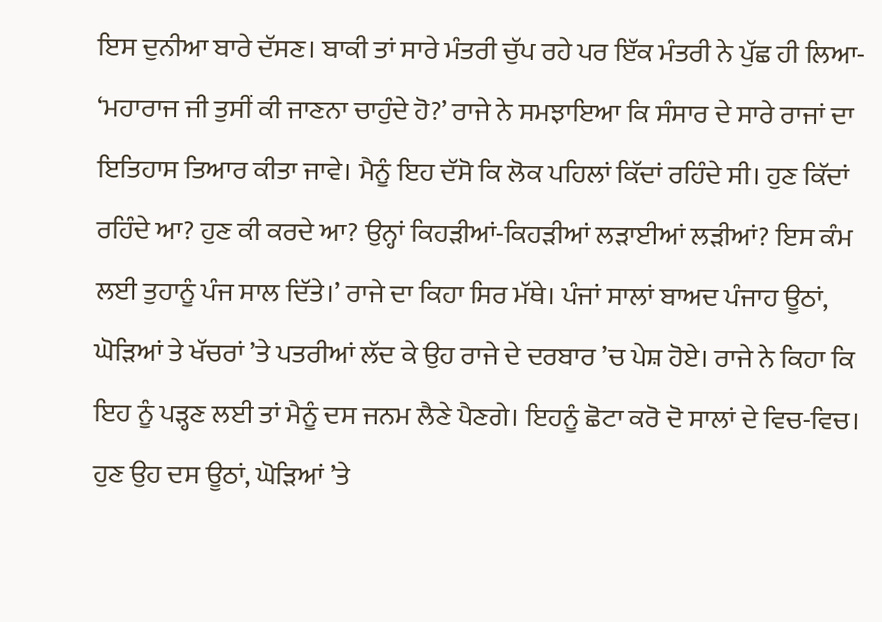ਇਸ ਦੁਨੀਆ ਬਾਰੇ ਦੱਸਣ। ਬਾਕੀ ਤਾਂ ਸਾਰੇ ਮੰਤਰੀ ਚੁੱਪ ਰਹੇ ਪਰ ਇੱਕ ਮੰਤਰੀ ਨੇ ਪੁੱਛ ਹੀ ਲਿਆ- ‘ਮਹਾਰਾਜ ਜੀ ਤੁਸੀਂ ਕੀ ਜਾਣਨਾ ਚਾਹੁੰਦੇ ਹੋ?’ ਰਾਜੇ ਨੇ ਸਮਝਾਇਆ ਕਿ ਸੰਸਾਰ ਦੇ ਸਾਰੇ ਰਾਜਾਂ ਦਾ ਇਤਿਹਾਸ ਤਿਆਰ ਕੀਤਾ ਜਾਵੇ। ਮੈਨੂੰ ਇਹ ਦੱਸੋ ਕਿ ਲੋਕ ਪਹਿਲਾਂ ਕਿੱਦਾਂ ਰਹਿੰਦੇ ਸੀ। ਹੁਣ ਕਿੱਦਾਂ ਰਹਿੰਦੇ ਆ? ਹੁਣ ਕੀ ਕਰਦੇ ਆ? ਉਨ੍ਹਾਂ ਕਿਹੜੀਆਂ-ਕਿਹੜੀਆਂ ਲੜਾਈਆਂ ਲੜੀਆਂ? ਇਸ ਕੰਮ ਲਈ ਤੁਹਾਨੂੰ ਪੰਜ ਸਾਲ ਦਿੱਤੇ।’ ਰਾਜੇ ਦਾ ਕਿਹਾ ਸਿਰ ਮੱਥੇ। ਪੰਜਾਂ ਸਾਲਾਂ ਬਾਅਦ ਪੰਜਾਹ ਊਠਾਂ, ਘੋੜਿਆਂ ਤੇ ਖੱਚਰਾਂ ’ਤੇ ਪਤਰੀਆਂ ਲੱਦ ਕੇ ਉਹ ਰਾਜੇ ਦੇ ਦਰਬਾਰ ’ਚ ਪੇਸ਼ ਹੋਏ। ਰਾਜੇ ਨੇ ਕਿਹਾ ਕਿ ਇਹ ਨੂੰ ਪੜ੍ਹਣ ਲਈ ਤਾਂ ਮੈਨੂੰ ਦਸ ਜਨਮ ਲੈਣੇ ਪੈਣਗੇ। ਇਹਨੂੰ ਛੋਟਾ ਕਰੋ ਦੋ ਸਾਲਾਂ ਦੇ ਵਿਚ-ਵਿਚ। ਹੁਣ ਉਹ ਦਸ ਊਠਾਂ, ਘੋੜਿਆਂ ’ਤੇ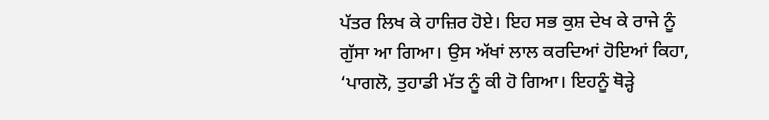ਪੱਤਰ ਲਿਖ ਕੇ ਹਾਜ਼ਿਰ ਹੋਏ। ਇਹ ਸਭ ਕੁਸ਼ ਦੇਖ ਕੇ ਰਾਜੇ ਨੂੰ ਗੁੱਸਾ ਆ ਗਿਆ। ਉਸ ਅੱਖਾਂ ਲਾਲ ਕਰਦਿਆਂ ਹੋਇਆਂ ਕਿਹਾ, ‘ਪਾਗਲੋ, ਤੁਹਾਡੀ ਮੱਤ ਨੂੰ ਕੀ ਹੋ ਗਿਆ। ਇਹਨੂੰ ਥੋੜ੍ਹੇ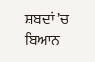ਸ਼ਬਦਾਂ ’ਚ ਬਿਆਨ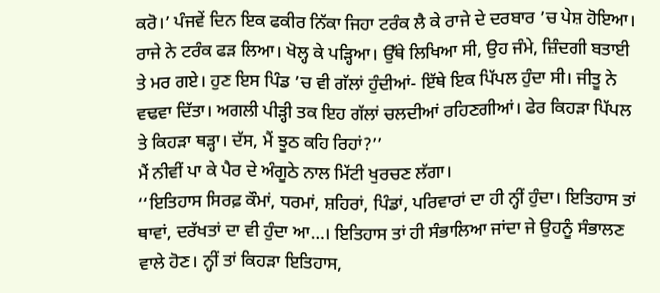ਕਰੋ।’ ਪੰਜਵੇਂ ਦਿਨ ਇਕ ਫਕੀਰ ਨਿੱਕਾ ਜਿਹਾ ਟਰੰਕ ਲੈ ਕੇ ਰਾਜੇ ਦੇ ਦਰਬਾਰ ’ਚ ਪੇਸ਼ ਹੋਇਆ। ਰਾਜੇ ਨੇ ਟਰੰਕ ਫੜ ਲਿਆ। ਖੋਲ੍ਹ ਕੇ ਪੜ੍ਹਿਆ। ਉੱਥੇ ਲਿਖਿਆ ਸੀ, ਉਹ ਜੰਮੇ, ਜ਼ਿੰਦਗੀ ਬਤਾਈ ਤੇ ਮਰ ਗਏ। ਹੁਣ ਇਸ ਪਿੰਡ ’ਚ ਵੀ ਗੱਲਾਂ ਹੁੰਦੀਆਂ- ਇੱਥੇ ਇਕ ਪਿੱਪਲ ਹੁੰਦਾ ਸੀ। ਜੀਤੂ ਨੇ ਵਢਵਾ ਦਿੱਤਾ। ਅਗਲੀ ਪੀੜ੍ਹੀ ਤਕ ਇਹ ਗੱਲਾਂ ਚਲਦੀਆਂ ਰਹਿਣਗੀਆਂ। ਫੇਰ ਕਿਹੜਾ ਪਿੱਪਲ ਤੇ ਕਿਹੜਾ ਥੜ੍ਹਾ। ਦੱਸ, ਮੈਂ ਝੂਠ ਕਹਿ ਰਿਹਾਂ?’’
ਮੈਂ ਨੀਵੀਂ ਪਾ ਕੇ ਪੈਰ ਦੇ ਅੰਗੂਠੇ ਨਾਲ ਮਿੱਟੀ ਖੁਰਚਣ ਲੱਗਾ।
‘‘ਇਤਿਹਾਸ ਸਿਰਫ਼ ਕੌਮਾਂ, ਧਰਮਾਂ, ਸ਼ਹਿਰਾਂ, ਪਿੰਡਾਂ, ਪਰਿਵਾਰਾਂ ਦਾ ਹੀ ਨ੍ਹੀਂ ਹੁੰਦਾ। ਇਤਿਹਾਸ ਤਾਂ ਥਾਵਾਂ, ਦਰੱਖਤਾਂ ਦਾ ਵੀ ਹੁੰਦਾ ਆ…। ਇਤਿਹਾਸ ਤਾਂ ਹੀ ਸੰਭਾਲਿਆ ਜਾਂਦਾ ਜੇ ਉਹਨੂੰ ਸੰਭਾਲਣ ਵਾਲੇ ਹੋਣ। ਨ੍ਹੀਂ ਤਾਂ ਕਿਹੜਾ ਇਤਿਹਾਸ,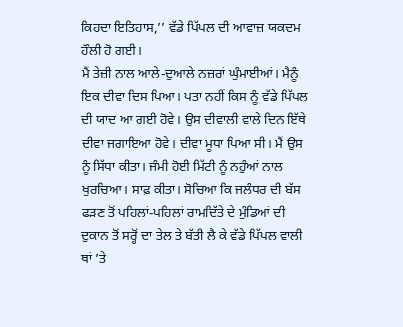ਕਿਹਦਾ ਇਤਿਹਾਸ,’’ ਵੱਡੇ ਪਿੱਪਲ ਦੀ ਆਵਾਜ਼ ਯਕਦਮ ਹੌਲੀ ਹੋ ਗਈ।
ਮੈਂ ਤੇਜ਼ੀ ਨਾਲ ਆਲੇ-ਦੁਆਲੇ ਨਜ਼ਰਾਂ ਘੁੰਮਾਈਆਂ। ਮੈਨੂੰ ਇਕ ਦੀਵਾ ਦਿਸ ਪਿਆ। ਪਤਾ ਨਹੀਂ ਕਿਸ ਨੂੰ ਵੱਡੇ ਪਿੱਪਲ ਦੀ ਯਾਦ ਆ ਗਈ ਹੋਵੇ। ਉਸ ਦੀਵਾਲੀ ਵਾਲੇ ਦਿਨ ਇੱਥੇ ਦੀਵਾ ਜਗਾਇਆ ਹੋਵੇ। ਦੀਵਾ ਮੂਧਾ ਪਿਆ ਸੀ। ਮੈਂ ਉਸ ਨੂੰ ਸਿੱਧਾ ਕੀਤਾ। ਜੰਮੀ ਹੋਈ ਮਿੱਟੀ ਨੂੰ ਨਹੁੰਆਂ ਨਾਲ ਖੁਰਚਿਆ। ਸਾਫ਼ ਕੀਤਾ। ਸੋਚਿਆ ਕਿ ਜਲੰਧਰ ਦੀ ਬੱਸ ਫੜਣ ਤੋਂ ਪਹਿਲਾਂ-ਪਹਿਲਾਂ ਰਾਮਦਿੱਤੇ ਦੇ ਮੁੰਡਿਆਂ ਦੀ ਦੁਕਾਨ ਤੋਂ ਸਰ੍ਹੋਂ ਦਾ ਤੇਲ ਤੇ ਬੱਤੀ ਲੈ ਕੇ ਵੱਡੇ ਪਿੱਪਲ ਵਾਲੀ ਥਾਂ ’ਤੇ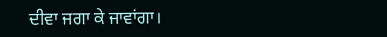ਦੀਵਾ ਜਗਾ ਕੇ ਜਾਵਾਂਗਾ।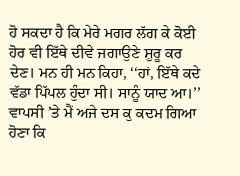ਹੋ ਸਕਦਾ ਹੈ ਕਿ ਮੇਰੇ ਮਗਰ ਲੱਗ ਕੇ ਕੋਈ ਹੋਰ ਵੀ ਇੱਥੇ ਦੀਵੇ ਜਗਾਉਣੇ ਸ਼ੁਰੂ ਕਰ ਦੇਣ। ਮਨ ਹੀ ਮਨ ਕਿਹਾ, ‘‘ਹਾਂ, ਇੱਥੇ ਕਦੇ ਵੱਡਾ ਪਿੱਪਲ ਹੁੰਦਾ ਸੀ। ਸਾਨੂੰ ਯਾਦ ਆ।’’
ਵਾਪਸੀ ’ਤੇ ਮੈਂ ਅਜੇ ਦਸ ਕੁ ਕਦਮ ਗਿਆ ਹੋਣਾ ਕਿ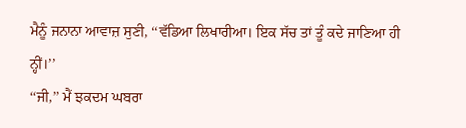ਮੈਨੂੰ ਜਨਾਨਾ ਆਵਾਜ਼ ਸੁਣੀ, ‘‘ਵੱਡਿਆ ਲਿਖਾਰੀਆ। ਇਕ ਸੱਚ ਤਾਂ ਤੂੰ ਕਦੇ ਜਾਣਿਆ ਹੀ ਨ੍ਹੀਂ।’’
‘‘ਜੀ,’’ ਮੈਂ ਝਕਦਮ ਘਬਰਾ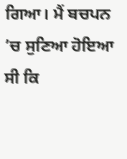ਗਿਆ। ਮੈਂ ਬਚਪਨ ’ਚ ਸੁਣਿਆ ਹੋਇਆ ਸੀ ਕਿ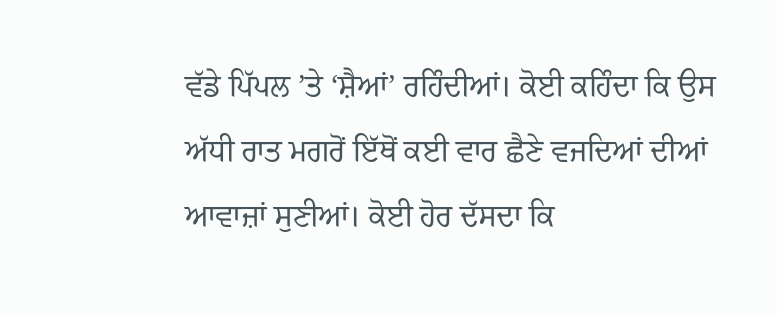ਵੱਡੇ ਪਿੱਪਲ ’ਤੇ ‘ਸ਼ੈਆਂ’ ਰਹਿੰਦੀਆਂ। ਕੋਈ ਕਹਿੰਦਾ ਕਿ ਉਸ ਅੱਧੀ ਰਾਤ ਮਗਰੋਂ ਇੱਥੋਂ ਕਈ ਵਾਰ ਛੈਣੇ ਵਜਦਿਆਂ ਦੀਆਂ ਆਵਾਜ਼ਾਂ ਸੁਣੀਆਂ। ਕੋਈ ਹੋਰ ਦੱਸਦਾ ਕਿ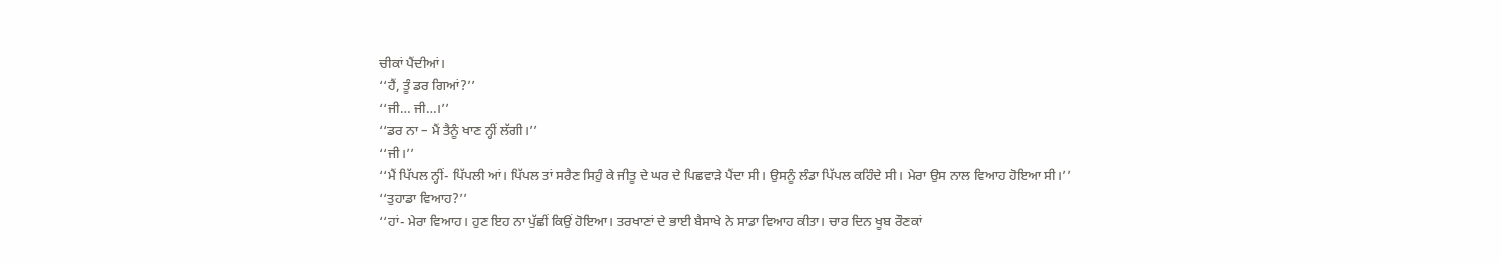ਚੀਕਾਂ ਪੈਂਦੀਆਂ।
‘‘ਹੈਂ, ਤੂੰ ਡਰ ਗਿਆਂ?’’
‘‘ਜੀ… ਜੀ…।’’
‘‘ਡਰ ਨਾ – ਮੈਂ ਤੈਨੂੰ ਖਾਣ ਨ੍ਹੀਂ ਲੱਗੀ।’’
‘‘ਜੀ।’’
‘‘ਮੈਂ ਪਿੱਪਲ ਨ੍ਹੀਂ- ਪਿੱਪਲੀ ਆਂ। ਪਿੱਪਲ ਤਾਂ ਸਰੈਣ ਸਿਹੁੰ ਕੇ ਜੀਤੂ ਦੇ ਘਰ ਦੇ ਪਿਛਵਾੜੇ ਪੈਂਦਾ ਸੀ। ਉਸਨੂੰ ਲੰਡਾ ਪਿੱਪਲ ਕਹਿੰਦੇ ਸੀ। ਮੇਰਾ ਉਸ ਨਾਲ ਵਿਆਹ ਹੋਇਆ ਸੀ।’’
‘‘ਤੁਹਾਡਾ ਵਿਆਹ?’’
‘‘ਹਾਂ- ਮੇਰਾ ਵਿਆਹ। ਹੁਣ ਇਹ ਨਾ ਪੁੱਛੀਂ ਕਿਉਂ ਹੋਇਆ। ਤਰਖਾਣਾਂ ਦੇ ਭਾਈ ਬੈਸਾਖੇ ਨੇ ਸਾਡਾ ਵਿਆਹ ਕੀਤਾ। ਚਾਰ ਦਿਨ ਖੂਬ ਰੌਣਕਾਂ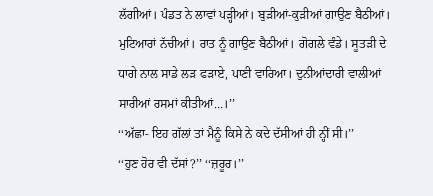ਲੱਗੀਆਂ। ਪੰਡਤ ਨੇ ਲਾਵਾਂ ਪੜ੍ਹੀਆਂ। ਬੁੜੀਆਂ-ਕੁੜੀਆਂ ਗਾਉਣ ਬੈਠੀਆਂ। ਮੁਟਿਆਰਾਂ ਨੱਚੀਆਂ। ਰਾਤ ਨੂੰ ਗਾਉਣ ਬੈਠੀਆਂ। ਗੋਗਲੇ ਵੰਡੇ। ਸੂਤੜੀ ਦੇ ਧਾਗੇ ਨਾਲ ਸਾਡੇ ਲੜ ਫੜਾਏ, ਪਾਣੀ ਵਾਰਿਆ। ਦੁਨੀਆਂਦਾਰੀ ਵਾਲੀਆਂ ਸਾਰੀਆਂ ਰਸਮਾਂ ਕੀਤੀਆਂ…।’’
‘‘ਅੱਛਾ- ਇਹ ਗੱਲਾਂ ਤਾਂ ਮੈਨੂੰ ਕਿਸੇ ਨੇ ਕਦੇ ਦੱਸੀਆਂ ਹੀ ਨ੍ਹੀਂ ਸੀ।’’
‘‘ਹੁਣ ਹੋਰ ਵੀ ਦੱਸਾਂ?’’ ‘‘ਜ਼ਰੂਰ।’’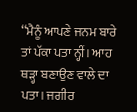‘‘ਮੈਨੂੰ ਆਪਣੇ ਜਨਮ ਬਾਰੇ ਤਾਂ ਪੱਕਾ ਪਤਾ ਨ੍ਹੀਂ। ਆਹ ਥੜ੍ਹਾ ਬਣਾਉਣ ਵਾਲੇ ਦਾ ਪਤਾ। ਜਗੀਰ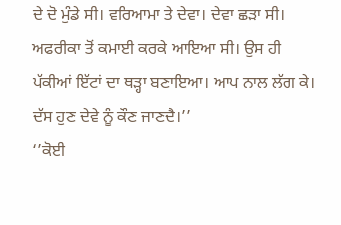ਦੇ ਦੋ ਮੁੰਡੇ ਸੀ। ਵਰਿਆਮਾ ਤੇ ਦੇਵਾ। ਦੇਵਾ ਛੜਾ ਸੀ। ਅਫਰੀਕਾ ਤੋਂ ਕਮਾਈ ਕਰਕੇ ਆਇਆ ਸੀ। ਉਸ ਹੀ ਪੱਕੀਆਂ ਇੱਟਾਂ ਦਾ ਥੜ੍ਹਾ ਬਣਾਇਆ। ਆਪ ਨਾਲ ਲੱਗ ਕੇ। ਦੱਸ ਹੁਣ ਦੇਵੇ ਨੂੰ ਕੌਣ ਜਾਣਦੈ।’’
‘’ਕੋਈ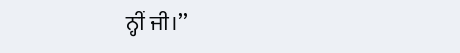ਨ੍ਹੀਂ ਜੀ।’’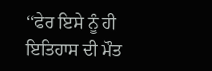‘‘ਫੇਰ ਇਸੇ ਨੂੰ ਹੀ ਇਤਿਹਾਸ ਦੀ ਮੌਤ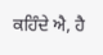ਕਹਿੰਦੇ ਐ, ਹੈ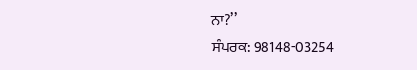ਨਾ?’’
ਸੰਪਰਕ: 98148-03254